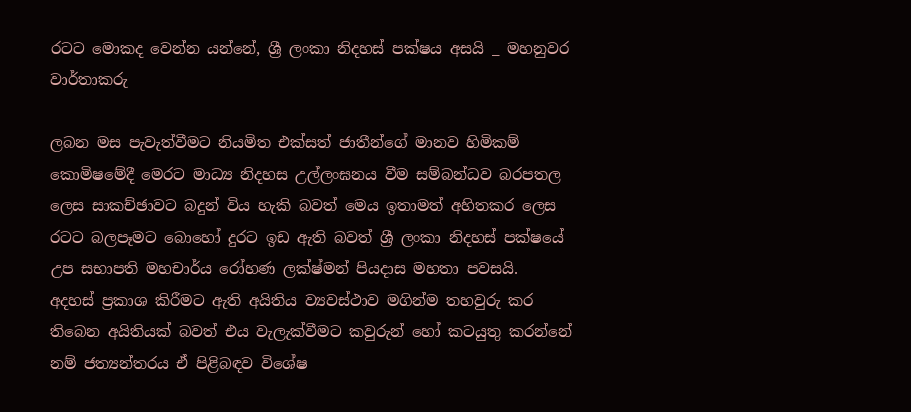රටට මොකද වෙන්න යන්නේ, ශ්‍රී ලංකා නිදහස් පක්ෂය අසයි _ මහනුවර වාර්තාකරු

ලබන මස පැවැත්වීමට නියමිත එක්සත් ජාතීන්ගේ මානව හිමිකම් කොමිෂමේදී මෙරට මාධ්‍ය නිදහස උල්ලංඝනය වීම සම්බන්ධව බරපතල ලෙස සාකච්ඡාවට බදුන් විය හැකි බවත් මෙය ඉතාමත් අහිතකර ලෙස රටට බලපෑමට බොහෝ දුරට ඉඩ ඇති බවත් ශ්‍රී ලංකා නිදහස් පක්ෂයේ  උප සභාපති මහචාර්ය රෝහණ ලක්ෂ්මන් පියදාස මහතා පවසයි.
අදහස් ප්‍රකාශ කිරීමට ඇති අයිතිය ව්‍යවස්ථාව මගින්ම තහවුරු කර තිබෙන අයිතියක් බවත් එය වැලැක්වීමට කවුරුන් හෝ කටයුතු කරන්නේ නම් ජත්‍යන්තරය ඒ පිළිබඳව විශේෂ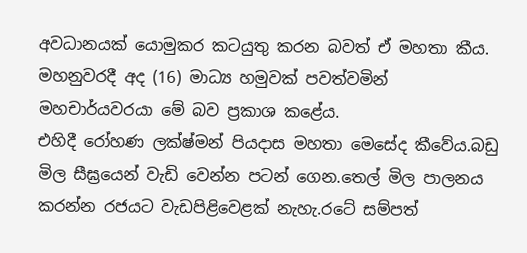අවධානයක් යොමුකර කටයුතු කරන බවත් ඒ මහතා කීය.
මහනුවරදී අද (16) මාධ්‍ය හමුවක් පවත්වමින් මහචාර්යවරයා මේ බව ප්‍රකාශ කළේය.
එහිදී රෝහණ ලක්ෂ්මන් පියදාස මහතා මෙසේද කීවේය.බඩු මිල සීඝ්‍රයෙන් වැඩි වෙන්න පටන් ගෙන.තෙල් මිල පාලනය කරන්න රජයට වැඩපිළිවෙළක් නැහැ.රටේ සම්පත්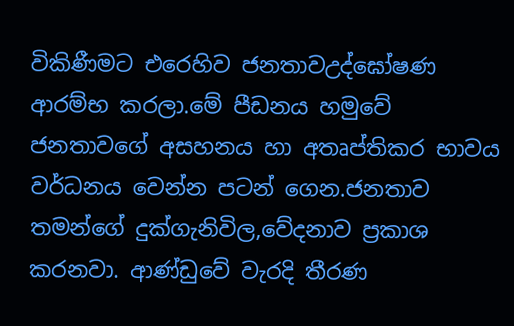විකිණීමට එරෙහිව ජනතාවඋද්ඝෝෂණ ආරම්භ කරලා.මේ පීඩනය හමුවේ ජනතාවගේ අසහනය හා අතෘප්තිකර භාවය වර්ධනය වෙන්න පටන් ගෙන.ජනතාව තමන්ගේ දුක්ගැනිවිල,වේදනාව ප්‍රකාශ කරනවා. ආණ්ඩුවේ වැරදි තීරණ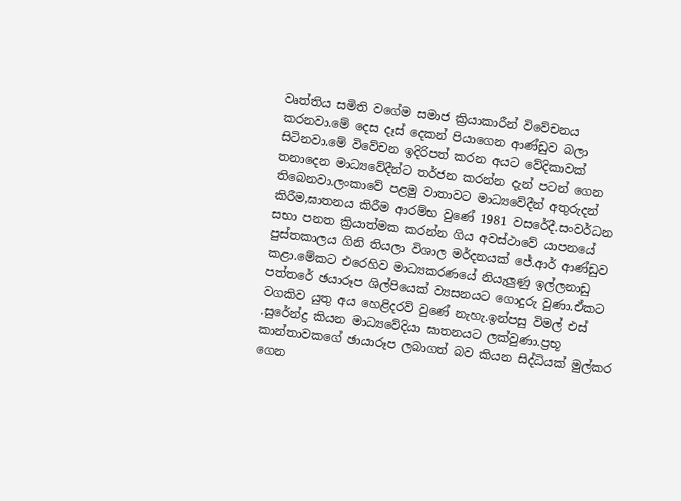වෘත්තිය සමිති වගේම සමාජ ක්‍රියාකාරීන් විවේචනය කරනවා.මේ දෙස දෑස් දෙකන් පියාගෙන ආණ්ඩුව බලා සිටිනවා.මේ විවේචන ඉදිරිපත් කරන අයට වේදිකාවක් තනාදෙන මාධ්‍යවේදීන්ට තර්ජන කරන්න දැන් පටන් ගෙන තිබෙනවා.ලංකාවේ පළමු වාතාවට මාධ්‍යවේදීන් අතුරුදන් කිරීම,ඝාතනය කිරීම ආරම්භ වුණේ 1981 වසරේදී.සංවර්ධන සභා පනත ක්‍රියාත්මක කරන්න ගිය අවස්ථාවේ යාපනයේ පුස්තකාලය ගිනි තියලා විශාල මර්දනයක් ජේ.ආර් ආණ්ඩුව කළා.මේකට එරෙහිව මාධ්‍යකරණයේ නියැලුණු ඉල්ලනාඩු පත්තරේ ඡයාරූප ශිල්පියෙක් ව්‍යසනයට ගොදුරු වුණා.ඒකට වගකිව යුතු අය හෙළිදරව් වුණේ නැහැ.ඉන්පසු විමල් එස් .සුරේන්ද්‍ර කියන මාධ්‍යවේදියා ඝාතනයට ලක්වුණා.ප්‍රභූ කාන්තාවකගේ ඡායාරූප ලබාගත් බව කියන සිද්ධියක් මුල්කර ගෙන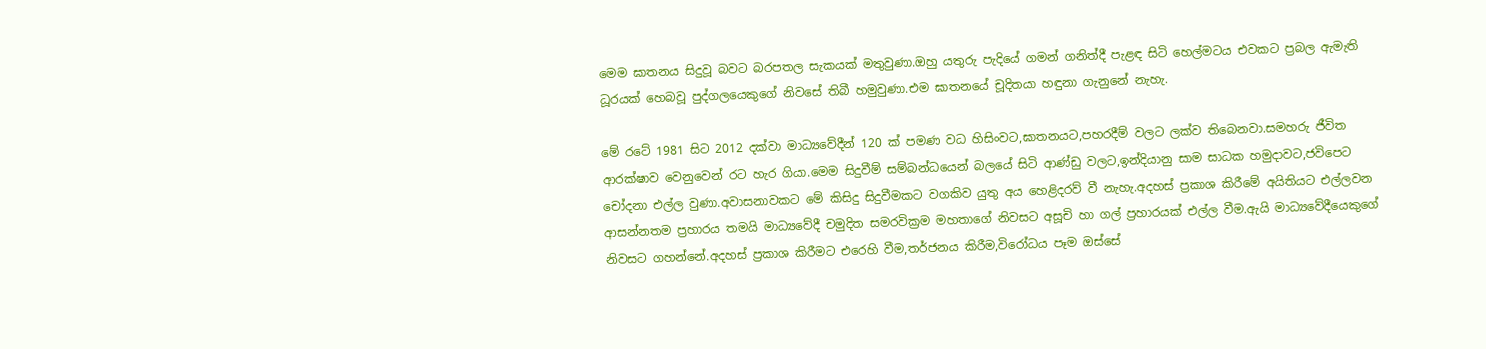මෙම ඝාතනය සිදුවූ බවට බරපතල සැකයක් මතුවුණා.ඔහු යතුරු පැදියේ ගමන් ගනිත්දී පැළඳ සිටි හෙල්මටය එවකට ප්‍රබල ඇමැති ධූරයක් හෙබවූ පුද්ගලයෙකුගේ නිවසේ තිබී හමුවුණා.එම ඝාතනයේ චූදිතයා හඳුනා ගැනුනේ නැහැ.

මේ රටේ 1981 සිට 2012 දක්වා මාධ්‍යවේදීන් 120 ක් පමණ වධ හිසිංවට,ඝාතනයට,පහරදීම් වලට ලක්ව තිබෙනවා.සමහරු ජීවිත ආරක්ෂාව වෙනුවෙන් රට හැර ගියා.මෙම සිදුවීම් සම්බන්ධයෙන් බලයේ සිටි ආණ්ඩු වලට,ඉන්දියානු සාම සාධක හමුදාවට,ජවිපෙට චෝදනා එල්ල වුණා.අවාසනාවකට මේ කිසිදු සිදුවීමකට වගකිව යුතු අය හෙළිදරව් වී නැහැ.අදහස් ප්‍රකාශ කිරීමේ අයිතියට එල්ලවන ආසන්නතම ප්‍රහාරය තමයි මාධ්‍යවේදී චමුදිත සමරවික්‍රම මහතාගේ නිවසට අසූචි හා ගල් ප්‍රහාරයක් එල්ල වීම.ඇයි මාධ්‍යවේදීයෙකුගේ නිවසට ගහන්නේ.අදහස් ප්‍රකාශ කිරීමට එරෙහි වීම,තර්ජනය කිරීම,විරෝධය පෑම ඔස්සේ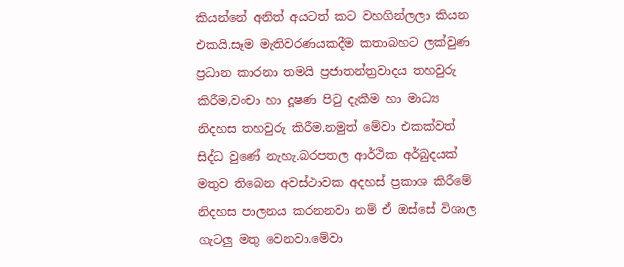කියන්නේ අනිත් අයටත් කට වහගින්ලලා කියන එකයි.සෑම මැතිවරණයකදීම කතාබහට ලක්වුණ ප්‍රධාන කාරනා තමයි ප්‍රජාතන්ත්‍රවාදය තහවුරු කිරීම,වංචා හා දූෂණ පිටු දැකීම හා මාධ්‍ය නිදහස තහවුරු කිරීම.නමුත් මේවා එකක්වත් සිද්ධ වුණේ නැහැ.බරපතල ආර්ථික අර්බුදයක් මතුව තිබෙන අවස්ථාවක අදහස් ප්‍රකාශ කිරීමේ නිදහස පාලනය කරනනවා නම් ඒ ඔස්සේ විශාල ගැටලු මතු වෙනවා.මේවා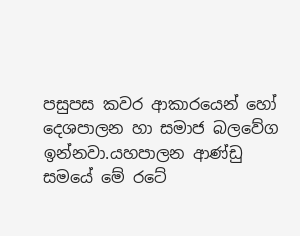පසුපස කවර ආකාරයෙන් හෝ දෙශපාලන හා සමාජ බලවේග ඉන්නවා.යහපාලන ආණ්ඩු සමයේ මේ රටේ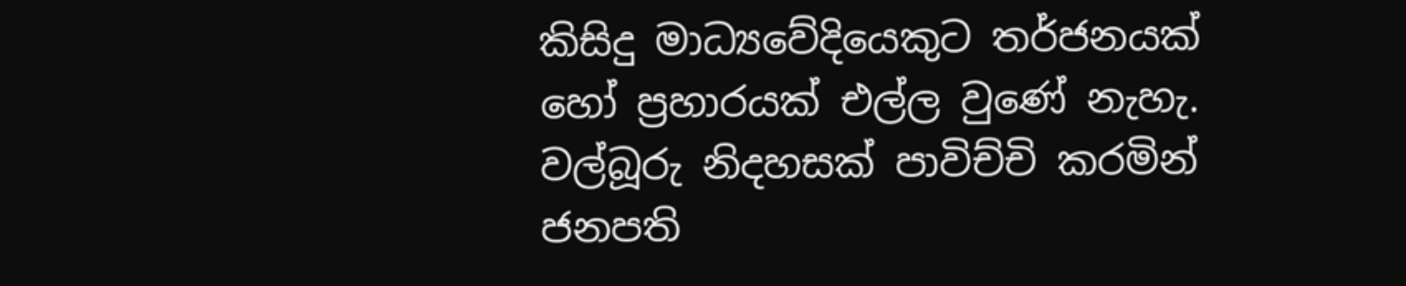කිසිදු මාධ්‍යවේදියෙකුට තර්ජනයක් හෝ ප්‍රහාරයක් එල්ල වුණේ නැහැ. වල්බූරු නිදහසක් පාවිච්චි කරමින් ජනපති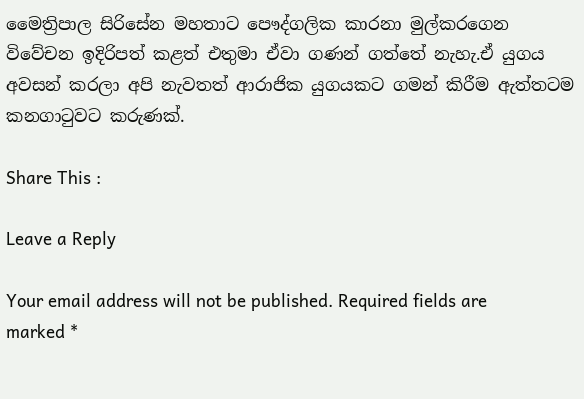මෛත්‍රිපාල සිරිසේන මහතාට පෞද්ගලික කාරනා මුල්කරගෙන විවේචන ඉදිරිපත් කළත් එතුමා ඒවා ගණන් ගත්තේ නැහැ.ඒ යුගය අවසන් කරලා අපි නැවතත් ආරාජික යුගයකට ගමන් කිරීම ඇත්තටම කනගාටුවට කරුණක්.

Share This :

Leave a Reply

Your email address will not be published. Required fields are marked *